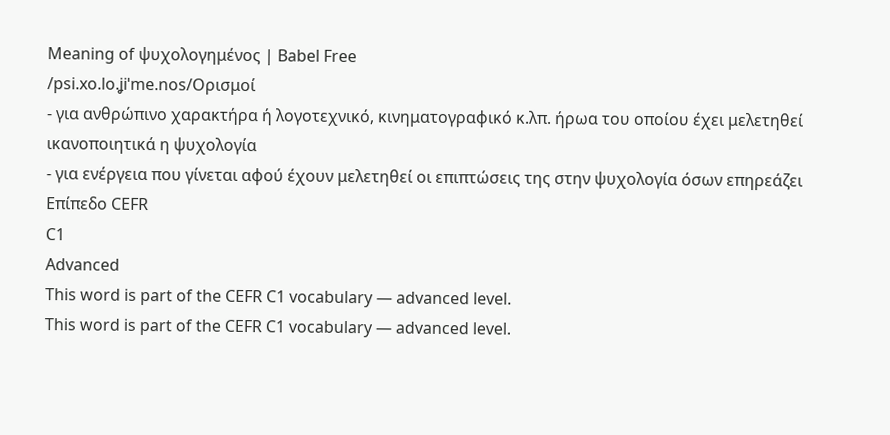Meaning of ψυχολογημένος | Babel Free
/psi.xo.lo.ʝiˈme.nos/Ορισμοί
- για ανθρώπινο χαρακτήρα ή λογοτεχνικό, κινηματογραφικό κ.λπ. ήρωα του οποίου έχει μελετηθεί ικανοποιητικά η ψυχολογία
- για ενέργεια που γίνεται αφού έχουν μελετηθεί οι επιπτώσεις της στην ψυχολογία όσων επηρεάζει
Επίπεδο CEFR
C1
Advanced
This word is part of the CEFR C1 vocabulary — advanced level.
This word is part of the CEFR C1 vocabulary — advanced level.